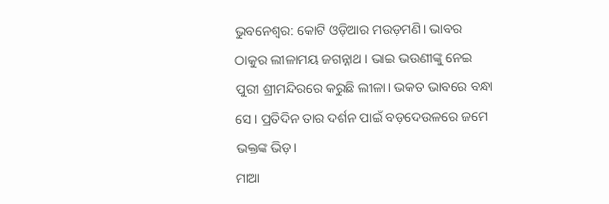ଭୁବନେଶ୍ୱର: କୋଟି ଓଡ଼ିଆର ମଉଡ଼ମଣି। ଭାବର ଠାକୁର ଲୀଳାମୟ ଜଗନ୍ନାଥ। ଭାଇ ଭଉଣୀଙ୍କୁ ନେଇ ପୁରୀ ଶ୍ରୀମନ୍ଦିରରେ କରୁଛି ଲୀଳା। ଭକତ ଭାବରେ ବନ୍ଧା ସେ। ପ୍ରତିଦିନ ତାର ଦର୍ଶନ ପାଇଁ ବଡ଼ଦେଉଳରେ ଜମେ ଭକ୍ତଙ୍କ ଭିଡ଼।
ମାଆ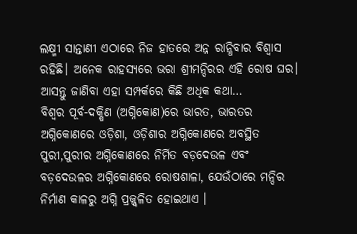ଲକ୍ଷ୍ମୀ ସାନ୍ତାଣୀ ଏଠାରେ ନିଜ ହାତରେ ଅନ୍ନ ରାନ୍ଧିବାର ବିଶ୍ୱାସ ରହିଛି। ଅନେକ ରାହସ୍ୟରେ ଭରା ଶ୍ରୀମନ୍ଦିରର ଏହି ରୋଷ ଘର। ଆସନ୍ତୁ ଜାଣିବା ଏହା ସମ୍ପର୍କରେ କିଛି ଅଧିକ କଥା…
ବିଶ୍ୱର ପୂର୍ବ-ଦକ୍ଷିଣ (ଅଗ୍ନିକୋଣ)ରେ ଭାରତ, ଭାରତର ଅଗ୍ନିକୋଣରେ ଓଡ଼ିଶା, ଓଡ଼ିଶାର ଅଗ୍ନିକୋଣରେ ଅବସ୍ଥିତ ପୁରୀ,ପୁରୀର ଅଗ୍ନିକୋଣରେ ନିର୍ମିତ ବଡ଼ଦେଉଳ ଏବଂ ବଡ଼ଦେଉଳର ଅଗ୍ନିକୋଣରେ ରୋଷଶାଳା, ଯେଉଁଠାରେ ମନ୍ଦିର ନିର୍ମାଣ କାଳରୁ ଅଗ୍ନି ପ୍ରଜ୍ଜ୍ୱଳିତ ହୋଇଥାଏ ।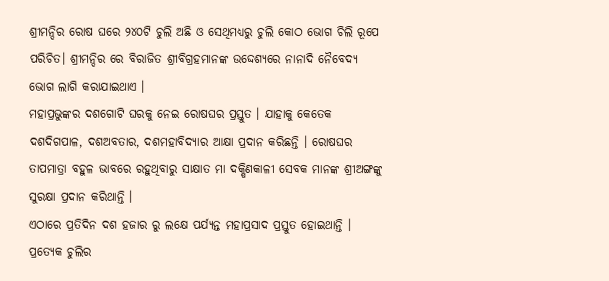ଶ୍ରୀମନ୍ଦିର ରୋଷ ଘରେ ୨୪୦ଟି ଚୁଲି ଅଛି ଓ ସେଥିମଧ୍ୟରୁ ଚୁଲି କୋଠ ଭୋଗ ଚିଲି ରୂପେ ପରିଚିତ। ଶ୍ରୀମନ୍ଦିର ରେ ବିରାଜିତ ଶ୍ରୀବିଗ୍ରହମାନଙ୍କ ଉଦ୍ଦେଶ୍ୟରେ ନାନାଦି ନୈବେଦ୍ୟ ଭୋଗ ଲାଗି କରାଯାଇଥାଏ ।
ମହାପ୍ରଭୁଙ୍କର ଦଶଗୋଟି ଘରକୁ ନେଇ ରୋଷଘର ପ୍ରସ୍ତୁତ । ଯାହାକୁ କେତେକ ଦଶଦିଗପାଳ, ଦଶଅବତାର, ଦଶମହାବିଦ୍ୟାର ଆକ୍ଷା ପ୍ରଦାନ କରିଛନ୍ତି । ରୋଷଘର ତାପମାତ୍ରା ବହୁଳ ଭାବରେ ରହୁଥିବାରୁ ସାକ୍ଷାତ ମା ଦକ୍ଷିଣକାଳୀ ସେବକ ମାନଙ୍କ ଶ୍ରୀଅଙ୍ଗଙ୍କୁ ସୁରକ୍ଷା ପ୍ରଦାନ କରିଥାନ୍ତି ।
ଏଠାରେ ପ୍ରତିଦିନ ଦଶ ହଜାର ରୁ ଲକ୍ଷେ ପର୍ଯ୍ୟନ୍ତ ମହାପ୍ରସାଦ ପ୍ରସ୍ତୁତ ହୋଇଥାନ୍ତି ।
ପ୍ରତ୍ୟେକ ଚୁଲିର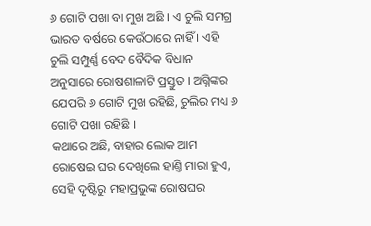୬ ଗୋଟି ପଖା ବା ମୁଖ ଅଛି । ଏ ଚୁଲି ସମଗ୍ର ଭାରତ ବର୍ଷରେ କେଉଁଠାରେ ନାହିଁ । ଏହି ଚୁଲି ସମ୍ପୁର୍ଣ୍ଣ ବେଦ ବୈଦିକ ବିଧାନ ଅନୁସାରେ ରୋଷଶାଳାଟି ପ୍ରସ୍ତୁତ । ଅଗ୍ନିଙ୍କର ଯେପରି ୬ ଗୋଟି ମୁଖ ରହିଛି, ଚୁଲିର ମଧ୍ୟ ୬ ଗୋଟି ପଖା ରହିଛି ।
କଥାରେ ଅଛି, ବାହାର ଲୋକ ଆମ ରୋଷେଇ ଘର ଦେଖିଲେ ହାଣ୍ତି ମାରା ହୁଏ, ସେହି ଦୃଷ୍ଟିରୁ ମହାପ୍ରଭୁଙ୍କ ରୋଷଘର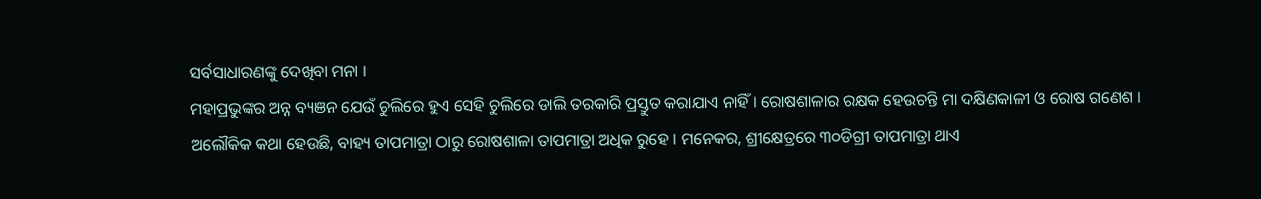ସର୍ବସାଧାରଣଙ୍କୁ ଦେଖିବା ମନା ।
ମହାପ୍ରଭୁଙ୍କର ଅନ୍ନ ବ୍ୟଞନ ଯେଉଁ ଚୁଲିରେ ହୁଏ ସେହି ଚୁଲିରେ ଡାଲି ତରକାରି ପ୍ରସ୍ତୁତ କରାଯାଏ ନାହିଁ । ରୋଷଶାଳାର ରକ୍ଷକ ହେଉଚନ୍ତି ମା ଦକ୍ଷିଣକାଳୀ ଓ ରୋଷ ଗଣେଶ ।
ଅଲୌକିକ କଥା ହେଉଛି, ବାହ୍ୟ ତାପମାତ୍ରା ଠାରୁ ରୋଷଶାଳା ତାପମାତ୍ରା ଅଧିକ ରୁହେ । ମନେକର, ଶ୍ରୀକ୍ଷେତ୍ରରେ ୩୦ଡିଗ୍ରୀ ତାପମାତ୍ରା ଥାଏ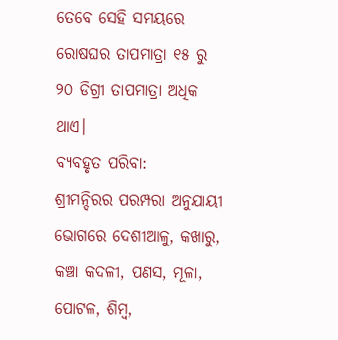ତେବେ ସେହି ସମୟରେ ରୋଷଘର ତାପମାତ୍ରା ୧୫ ରୁ ୨୦ ଡିଗ୍ରୀ ତାପମାତ୍ରା ଅଧିକ ଥାଏ।
ବ୍ୟବହୃତ ପରିବା:
ଶ୍ରୀମନ୍ଦିରର ପରମ୍ପରା ଅନୁଯାୟୀ ଭୋଗରେ ଦେଶୀଆଳୁ, କଖାରୁ, କଞ୍ଚା କଦଳୀ, ପଣସ, ମୂଳା, ପୋଟଳ, ଶିମ୍ବ,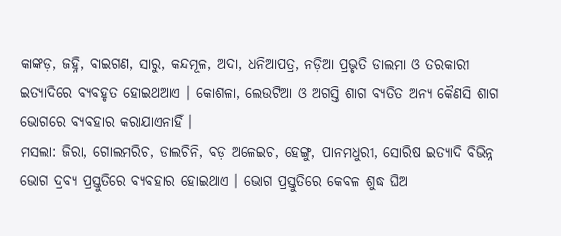କାଙ୍କଡ଼, ଜହ୍ନି, ବାଇଗଣ, ସାରୁ, କନ୍ଦମୂଳ, ଅଦା, ଧନିଆପତ୍ର, ନଡ଼ିଆ ପ୍ରଭୃତି ଡାଲମା ଓ ତରକାରୀ ଇତ୍ୟାଦିରେ ବ୍ୟବହୃତ ହୋଇଥଆଏ । କୋଶଳା, ଲେଉଟିଆ ଓ ଅଗସ୍ତି ଶାଗ ବ୍ୟତିତ ଅନ୍ୟ କୈଣସି ଶାଗ ଭୋଗରେ ବ୍ୟବହାର କରାଯାଏନାହିଁ ।
ମସଲା: ଜିରା, ଗୋଲମରିଚ, ଡାଲଚିନି, ବଡ଼ ଅଳେଇଚ, ହେଙ୍ଗୁ, ପାନମଧୁରୀ, ସୋରିଷ ଇତ୍ୟାଦି ବିଭିନ୍ନ ଭୋଗ ଦ୍ରବ୍ୟ ପ୍ରସ୍ତୁତିରେ ବ୍ୟବହାର ହୋଇଥାଏ । ଭୋଗ ପ୍ରସ୍ତୁତିରେ କେବଳ ଶୁଦ୍ଧ ଘିଅ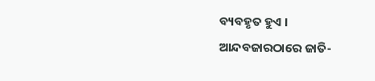ବ୍ୟବହୃତ ହୁଏ ।
ଆନ୍ଦବଜାରଠାରେ ଜାତି-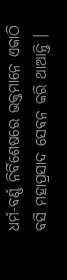ଧର୍ମ-ବର୍ଣ୍ଣ ନିର୍ବିଶେଷରେ ଭକ୍ତମାନେ ଏକାଠି ବସି ମହାପ୍ରସାଦ ସେବନ କରି ଥାଆନ୍ତି ।